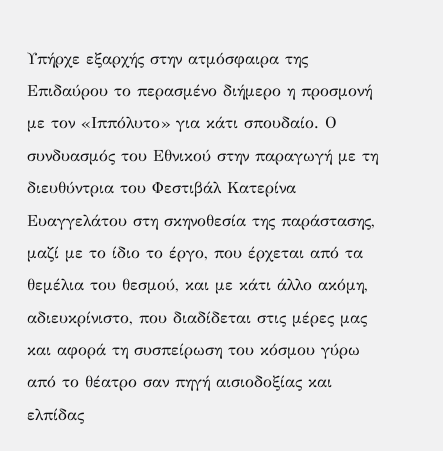Υπήρχε εξαρχής στην ατμόσφαιρα της Επιδαύρου το περασμένο διήμερο η προσμονή με τον «Ιππόλυτο» για κάτι σπουδαίο. Ο συνδυασμός του Εθνικού στην παραγωγή με τη διευθύντρια του Φεστιβάλ Κατερίνα Ευαγγελάτου στη σκηνοθεσία της παράστασης, μαζί με το ίδιο το έργο, που έρχεται από τα θεμέλια του θεσμού, και με κάτι άλλο ακόμη, αδιευκρίνιστο, που διαδίδεται στις μέρες μας και αφορά τη συσπείρωση του κόσμου γύρω από το θέατρο σαν πηγή αισιοδοξίας και ελπίδας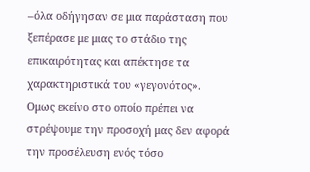–όλα οδήγησαν σε μια παράσταση που ξεπέρασε με μιας το στάδιο της επικαιρότητας και απέκτησε τα χαρακτηριστικά του «γεγονότος».
Ομως εκείνο στο οποίο πρέπει να στρέψουμε την προσοχή μας δεν αφορά την προσέλευση ενός τόσο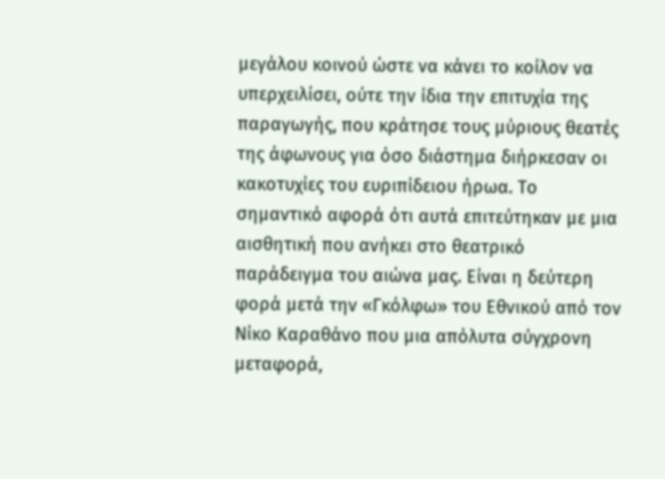μεγάλου κοινού ώστε να κάνει το κοίλον να υπερχειλίσει, ούτε την ίδια την επιτυχία της παραγωγής, που κράτησε τους μύριους θεατές της άφωνους για όσο διάστημα διήρκεσαν οι κακοτυχίες του ευριπίδειου ήρωα. Το σημαντικό αφορά ότι αυτά επιτεύτηκαν με μια αισθητική που ανήκει στο θεατρικό παράδειγμα του αιώνα μας. Είναι η δεύτερη φορά μετά την «Γκόλφω» του Εθνικού από τον Νίκο Καραθάνο που μια απόλυτα σύγχρονη μεταφορά,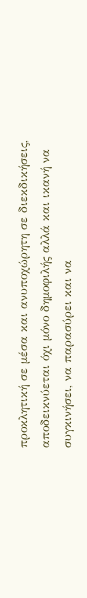προκλητική σε μέσα και ανυποχώρητη σε διεκδικήσεις, αποδεικνύεται όχι μόνο δημοφιλής αλλά και ικανή να συγκινήσει, να παρασύρει και να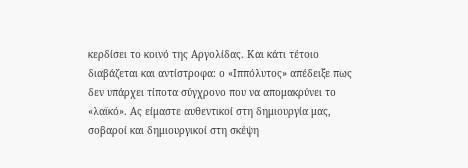κερδίσει το κοινό της Αργολίδας. Και κάτι τέτοιο διαβάζεται και αντίστροφα: ο «Ιππόλυτος» απέδειξε πως δεν υπάρχει τίποτα σύγχρονο που να απομακρύνει το «λαϊκό». Ας είμαστε αυθεντικοί στη δημιουργία μας, σοβαροί και δημιουργικοί στη σκέψη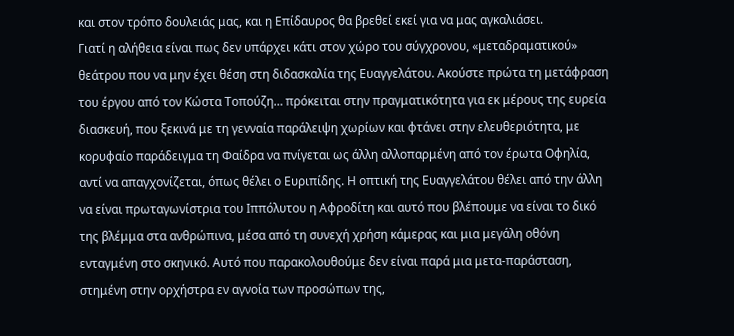και στον τρόπο δουλειάς μας, και η Επίδαυρος θα βρεθεί εκεί για να μας αγκαλιάσει.
Γιατί η αλήθεια είναι πως δεν υπάρχει κάτι στον χώρο του σύγχρονου, «μεταδραματικού» θεάτρου που να μην έχει θέση στη διδασκαλία της Ευαγγελάτου. Ακούστε πρώτα τη μετάφραση του έργου από τον Κώστα Τοπούζη… πρόκειται στην πραγματικότητα για εκ μέρους της ευρεία διασκευή, που ξεκινά με τη γενναία παράλειψη χωρίων και φτάνει στην ελευθεριότητα, με κορυφαίο παράδειγμα τη Φαίδρα να πνίγεται ως άλλη αλλοπαρμένη από τον έρωτα Οφηλία, αντί να απαγχονίζεται, όπως θέλει ο Ευριπίδης. Η οπτική της Ευαγγελάτου θέλει από την άλλη να είναι πρωταγωνίστρια του Ιππόλυτου η Αφροδίτη και αυτό που βλέπουμε να είναι το δικό της βλέμμα στα ανθρώπινα, μέσα από τη συνεχή χρήση κάμερας και μια μεγάλη οθόνη ενταγμένη στο σκηνικό. Αυτό που παρακολουθούμε δεν είναι παρά μια μετα-παράσταση, στημένη στην ορχήστρα εν αγνοία των προσώπων της,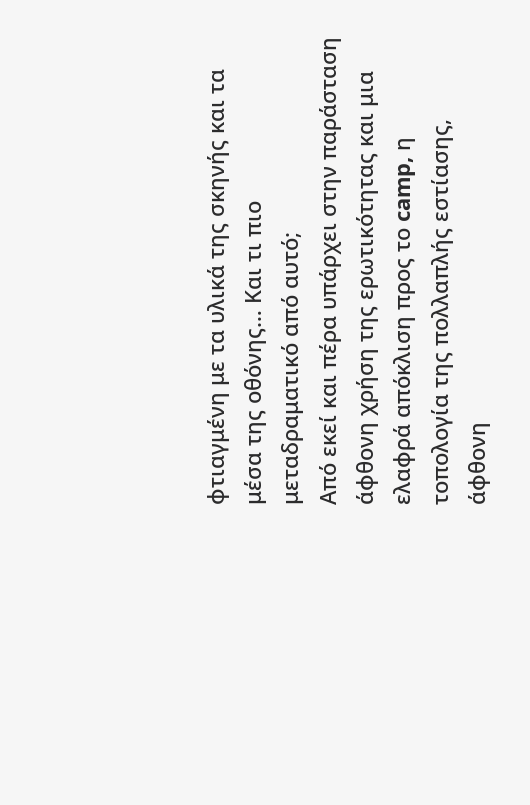φτιαγμένη με τα υλικά της σκηνής και τα μέσα της οθόνης… Και τι πιο μεταδραματικό από αυτό;
Από εκεί και πέρα υπάρχει στην παράσταση άφθονη χρήση της ερωτικότητας και μια ελαφρά απόκλιση προς το camp, η τοπολογία της πολλαπλής εστίασης, άφθονη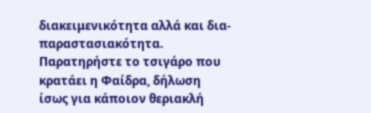διακειμενικότητα αλλά και δια-παραστασιακότητα. Παρατηρήστε το τσιγάρο που κρατάει η Φαίδρα, δήλωση ίσως για κάποιον θεριακλή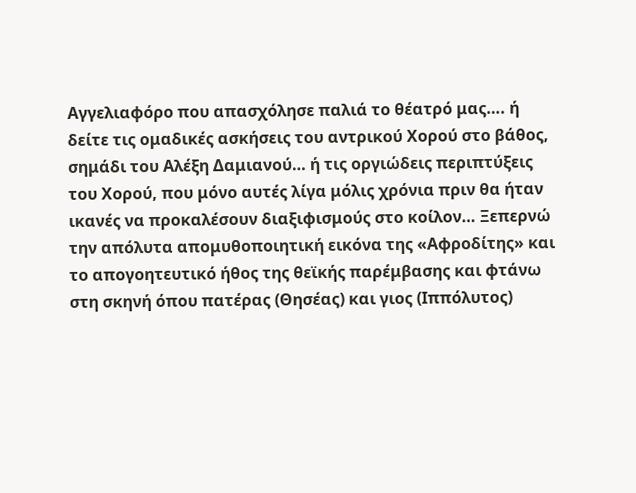Αγγελιαφόρο που απασχόλησε παλιά το θέατρό μας…. ή δείτε τις ομαδικές ασκήσεις του αντρικού Χορού στο βάθος, σημάδι του Αλέξη Δαμιανού… ή τις οργιώδεις περιπτύξεις του Χορού, που μόνο αυτές λίγα μόλις χρόνια πριν θα ήταν ικανές να προκαλέσουν διαξιφισμούς στο κοίλον… Ξεπερνώ την απόλυτα απομυθοποιητική εικόνα της «Αφροδίτης» και το απογοητευτικό ήθος της θεϊκής παρέμβασης και φτάνω στη σκηνή όπου πατέρας (Θησέας) και γιος (Ιππόλυτος)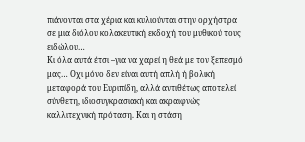πιάνονται στα χέρια και κυλιούνται στην ορχήστρα σε μια διόλου κολακευτική εκδοχή του μυθικού τους ειδώλου…
Κι όλα αυτά έτσι –για να χαρεί η θεά με τον ξεπεσμό μας… Οχι μόνο δεν είναι αυτή απλή ή βολική μεταφορά του Ευριπίδη, αλλά αντιθέτως αποτελεί σύνθετη, ιδιοσυγκρασιακή και ακραιφνώς καλλιτεχνική πρόταση. Και η στάση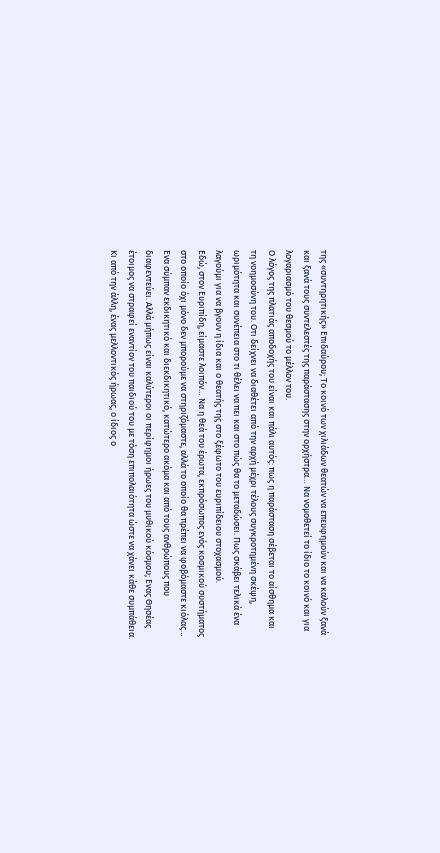της «συντηρητικής» Επιδαύρου; Το κοινό των χιλιάδων θεατών να επευφημούν και να καλούν ξανά και ξανά τους συντελεστές της παράστασης στην ορχήστρα… Να νομοθετεί το ίδιο το κοινό και για λογαριασμό του θεσμού το μέλλον του.
Ο λόγος της πλατιάς αποδοχής του είναι και πάλι αυτός: πως η παράσταση σέβεται το αίσθημα και τη νοημοσύνη του. Οτι δείχνει να διαθέτει από την αρχή μέχρι τέλους συγκροτημένη σκέψη, ωριμότητα και συνέπεια στο τι θέλει να πει και στο πώς θα το μεταδώσει. Πως σκάβει τελικά ένα λαγούμι για να βγουν η ίδια και ο θεατής της στο ξέφωτο του ευριπίδειου στοχασμού.
Εδώ, στον Ευριπίδη, είμαστε λοιπόν… Να η θεά του έρωτα, εκπρόσωπος ενός κοσμικού συστήματος στο οποίο όχι μόνο δεν μπορούμε να στηριζόμαστε, αλλά το οποίο θα πρέπει να φοβόμαστε κιόλας… Ενα σύμπαν εκδικητικό και διεκδικητικό, κατώτερο ακόμα και από τους ανθρώπους που διαφεντεύει. Αλλά μήπως είναι καλύτεροι οι περίφημοι ήρωες του μυθικού κόσμου; Ενας Θησέας έτοιμος να στραφεί εναντίον του παιδιού του με τόση επιπολαιότητα ώστε να χάνει κάθε συμπάθεια. Κι από την άλλη, ένας μελλοντικός ήρωας, ο ίδιος ο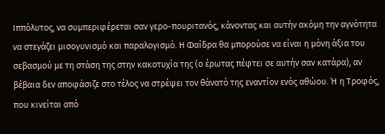Ιππόλυτος, να συμπεριφέρεται σαν γερο-πουριτανός, κάνοντας και αυτήν ακόμη την αγνότητα να στεγάζει μισογυνισμό και παραλογισμό. Η Φαίδρα θα μπορούσε να είναι η μόνη άξια του σεβασμού με τη στάση της στην κακοτυχία της (ο έρωτας πέφτει σε αυτήν σαν κατάρα), αν βέβαια δεν αποφάσιζε στο τέλος να στρέψει τον θάνατό της εναντίον ενός αθώου. Ή η Τροφός, που κινείται από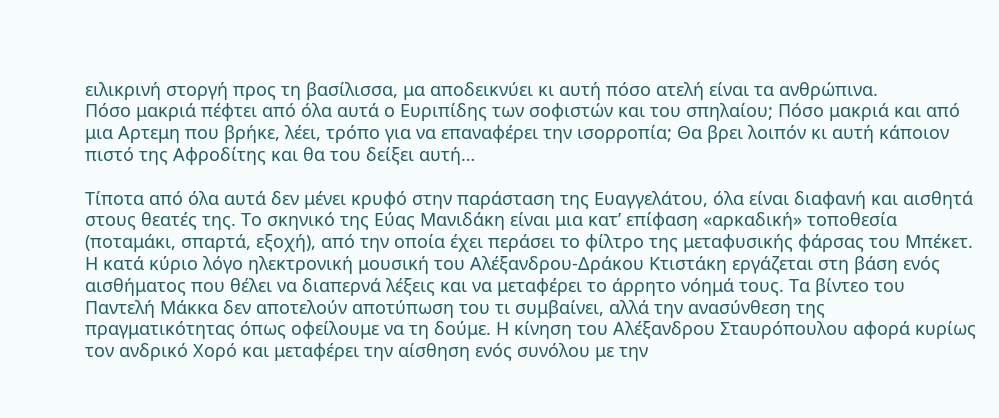ειλικρινή στοργή προς τη βασίλισσα, μα αποδεικνύει κι αυτή πόσο ατελή είναι τα ανθρώπινα.
Πόσο μακριά πέφτει από όλα αυτά ο Ευριπίδης των σοφιστών και του σπηλαίου; Πόσο μακριά και από μια Αρτεμη που βρήκε, λέει, τρόπο για να επαναφέρει την ισορροπία; Θα βρει λοιπόν κι αυτή κάποιον πιστό της Αφροδίτης και θα του δείξει αυτή…

Τίποτα από όλα αυτά δεν μένει κρυφό στην παράσταση της Ευαγγελάτου, όλα είναι διαφανή και αισθητά στους θεατές της. Το σκηνικό της Εύας Μανιδάκη είναι μια κατ’ επίφαση «αρκαδική» τοποθεσία (ποταμάκι, σπαρτά, εξοχή), από την οποία έχει περάσει το φίλτρο της μεταφυσικής φάρσας του Μπέκετ. Η κατά κύριο λόγο ηλεκτρονική μουσική του Αλέξανδρου-Δράκου Κτιστάκη εργάζεται στη βάση ενός αισθήματος που θέλει να διαπερνά λέξεις και να μεταφέρει το άρρητο νόημά τους. Τα βίντεο του Παντελή Μάκκα δεν αποτελούν αποτύπωση του τι συμβαίνει, αλλά την ανασύνθεση της πραγματικότητας όπως οφείλουμε να τη δούμε. Η κίνηση του Aλέξανδρου Σταυρόπουλου αφορά κυρίως τον ανδρικό Χορό και μεταφέρει την αίσθηση ενός συνόλου με την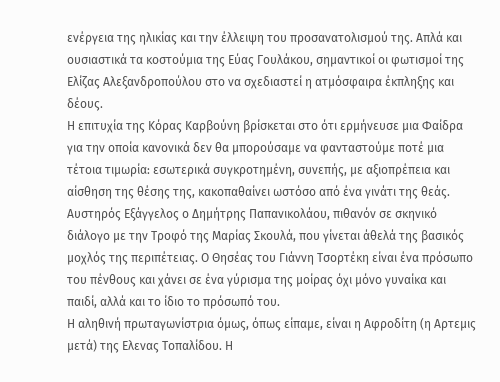ενέργεια της ηλικίας και την έλλειψη του προσανατολισμού της. Απλά και ουσιαστικά τα κοστούμια της Εύας Γουλάκου, σημαντικοί οι φωτισμοί της Ελίζας Αλεξανδροπούλου στο να σχεδιαστεί η ατμόσφαιρα έκπληξης και δέους.
Η επιτυχία της Κόρας Καρβούνη βρίσκεται στο ότι ερμήνευσε μια Φαίδρα για την οποία κανονικά δεν θα μπορούσαμε να φανταστούμε ποτέ μια τέτοια τιμωρία: εσωτερικά συγκροτημένη, συνεπής, με αξιοπρέπεια και αίσθηση της θέσης της, κακοπαθαίνει ωστόσο από ένα γινάτι της θεάς. Αυστηρός Εξάγγελος ο Δημήτρης Παπανικολάου, πιθανόν σε σκηνικό διάλογο με την Τροφό της Μαρίας Σκουλά, που γίνεται άθελά της βασικός μοχλός της περιπέτειας. Ο Θησέας του Γιάννη Τσορτέκη είναι ένα πρόσωπο του πένθους και χάνει σε ένα γύρισμα της μοίρας όχι μόνο γυναίκα και παιδί, αλλά και το ίδιο το πρόσωπό του.
Η αληθινή πρωταγωνίστρια όμως, όπως είπαμε, είναι η Αφροδίτη (η Αρτεμις μετά) της Ελενας Τοπαλίδου. Η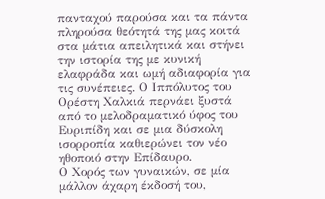πανταχού παρούσα και τα πάντα πληρούσα θεότητά της μας κοιτά στα μάτια απειλητικά και στήνει την ιστορία της με κυνική ελαφράδα και ωμή αδιαφορία για τις συνέπειες. Ο Ιππόλυτος του Ορέστη Χαλκιά περνάει ξυστά από το μελοδραματικό ύφος του Ευριπίδη και σε μια δύσκολη ισορροπία καθιερώνει τον νέο ηθοποιό στην Επίδαυρο.
Ο Χορός των γυναικών, σε μία μάλλον άχαρη έκδοσή του,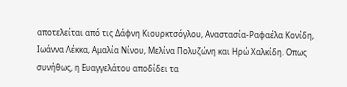αποτελείται από τις Δάφνη Κιουρκτσόγλου, Αναστασία-Ραφαέλα Κονίδη, Ιωάννα Λέκκα, Αμαλία Νίνου, Μελίνα Πολυζώνη και Ηρώ Χαλκίδη. Οπως συνήθως, η Ευαγγελάτου αποδίδει τα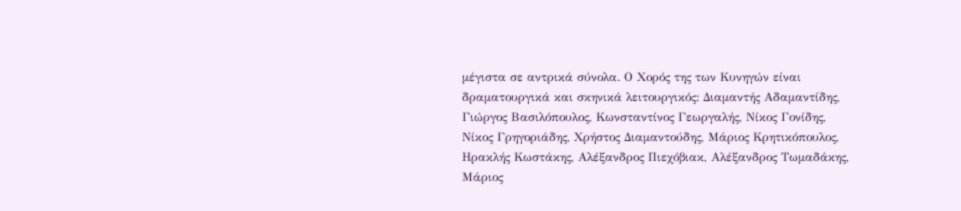μέγιστα σε αντρικά σύνολα. Ο Χορός της των Κυνηγών είναι δραματουργικά και σκηνικά λειτουργικός: Διαμαντής Αδαμαντίδης, Γιώργος Βασιλόπουλος, Κωνσταντίνος Γεωργαλής, Νίκος Γονίδης, Νίκος Γρηγοριάδης, Χρήστος Διαμαντούδης, Μάριος Κρητικόπουλος, Ηρακλής Κωστάκης, Αλέξανδρος Πιεχόβιακ, Αλέξανδρος Τωμαδάκης, Μάριος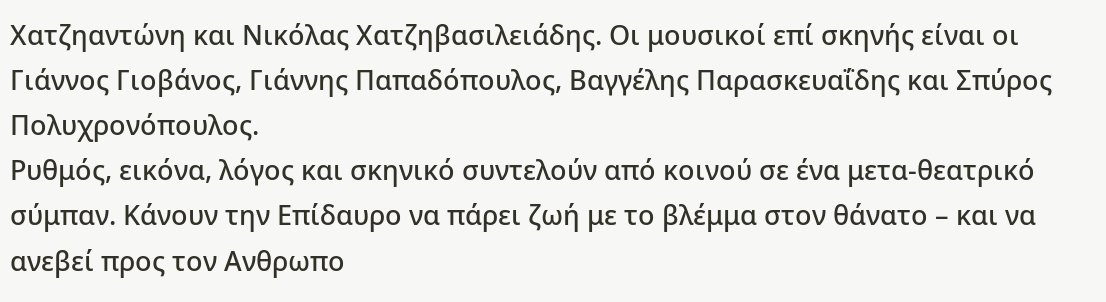Χατζηαντώνη και Νικόλας Χατζηβασιλειάδης. Οι μουσικοί επί σκηνής είναι οι Γιάννος Γιοβάνος, Γιάννης Παπαδόπουλος, Βαγγέλης Παρασκευαΐδης και Σπύρος Πολυχρονόπουλος.
Ρυθμός, εικόνα, λόγος και σκηνικό συντελούν από κοινού σε ένα μετα-θεατρικό σύμπαν. Κάνουν την Επίδαυρο να πάρει ζωή με το βλέμμα στον θάνατο – και να ανεβεί προς τον Ανθρωπο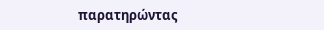παρατηρώντας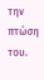την πτώση του.